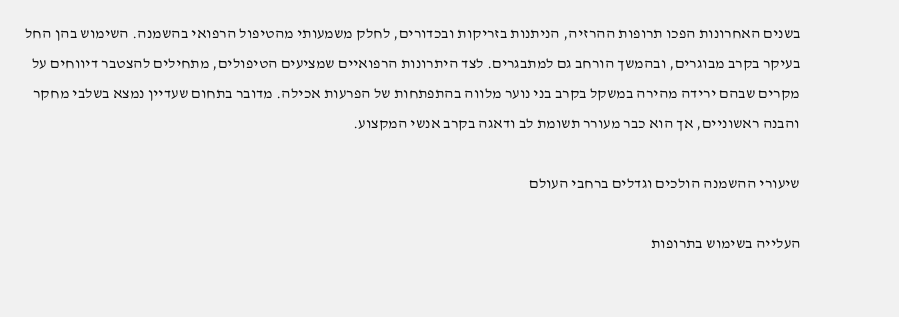בשנים האחרונות הפכו תרופות ההרזיה, הניתנות בזריקות ובכדורים, לחלק משמעותי מהטיפול הרפואי בהשמנה. השימוש בהן החל בעיקר בקרב מבוגרים, ובהמשך הורחב גם למתבגרים. לצד היתרונות הרפואיים שמציעים הטיפולים, מתחילים להצטבר דיווחים על מקרים שבהם ירידה מהירה במשקל בקרב בני נוער מלווה בהתפתחות של הפרעות אכילה. מדובר בתחום שעדיין נמצא בשלבי מחקר והבנה ראשוניים, אך הוא כבר מעורר תשומת לב ודאגה בקרב אנשי המקצוע.

שיעורי ההשמנה הולכים וגדלים ברחבי העולם

העלייה בשימוש בתרופות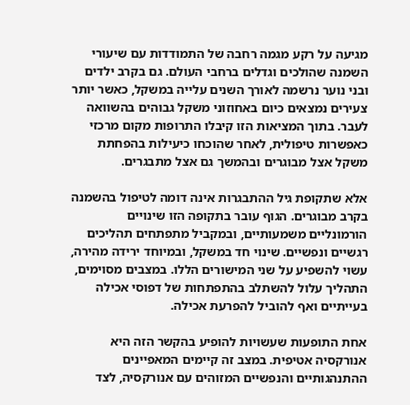מגיעה על רקע מגמה רחבה של התמודדות עם שיעורי השמנה שהולכים וגדלים ברחבי העולם. גם בקרב ילדים ובני נוער נרשמה לאורך השנים עלייה במשקל, כאשר יותר צעירים נמצאים כיום באחוזוני משקל גבוהים בהשוואה לעבר. בתוך המציאות הזו קיבלו התרופות מקום מרכזי כאפשרות טיפולית, לאחר שהוכחו כיעילות בהפחתת משקל אצל מבוגרים ובהמשך גם אצל מתבגרים.

אלא שתקופת גיל ההתבגרות אינה דומה לטיפול בהשמנה בקרב מבוגרים. הגוף עובר בתקופה הזו שינויים הורמונליים משמעותיים, ובמקביל מתפתחים תהליכים רגשיים ונפשיים. שינוי חד במשקל, ובמיוחד ירידה מהירה, עשוי להשפיע על שני המישורים הללו. במצבים מסוימים, התהליך עלול להשתלב בהתפתחות של דפוסי אכילה בעייתיים ואף להוביל להפרעת אכילה.

אחת התופעות שעשויות להופיע בהקשר הזה היא אנורקסיה אטיפית. במצב זה קיימים המאפיינים ההתנהגותיים והנפשיים המזוהים עם אנורקסיה, לצד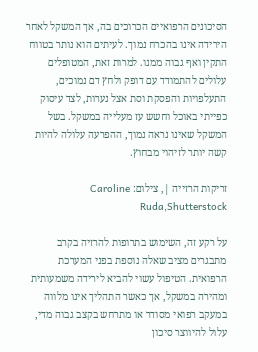הסיכונים הרפואיים הכרוכים בה, אך המשקל לאחר הירידה אינו בהכרח נמוך. לעיתים הוא נותר בטווח התקין ואף גבוה ממנו. למרות זאת, המטופלים עלולים להתמודד עם דופק ולחץ דם נמוכים, התעלפויות והפסקת וסת אצל נערות, לצד עיסוק כפייתי באוכל וחשש עז מעלייה במשקל. בשל המשקל שאינו נראה נמוך, ההפרעה עלולה להיות קשה יותר לזיהוי מבחוץ.

זריקות הרזייה |, צילום: Caroline Ruda,Shutterstock

על רקע זה, השימוש בתרופות להרזיה בקרב מתבגרים מציב שאלה נוספת בפני המערכת הרפואית. הטיפול עשוי להביא לירידה משמעותית ומהירה במשקל, אך כאשר התהליך אינו מלווה במעקב רפואי מסודר או מתרחש בקצב גבוה מדי, עלול להיווצר סיכון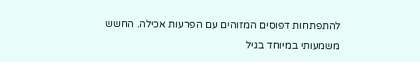להתפתחות דפוסים המזוהים עם הפרעות אכילה. החשש משמעותי במיוחד בגיל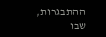ההתבגרות, שבו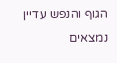הגוף והנפש עדיין נמצאים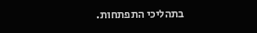בתהליכי התפתחות.